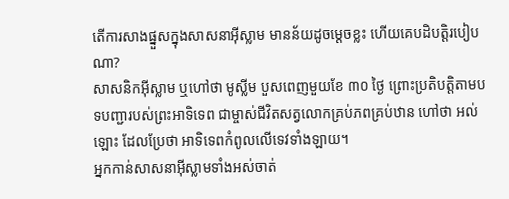តើការសាងផ្នួសក្នុងសាសនាអ៊ីស្លាម មានន័យដូចម្តេចខ្លះ ហើយគេបដិបត្តិរបៀបណា?
សាសនិកអ៊ីស្លាម ឬហៅថា មូស្លីម បួសពេញមួយខែ ៣០ ថ្ងៃ ព្រោះប្រតិបត្តិតាមបទបញ្ជារបស់ព្រះអាទិទេព ជាម្ចាស់ជីវិតសត្វលោកគ្រប់ភពគ្រប់ឋាន ហៅថា អល់ឡោះ ដែលប្រែថា អាទិទេពកំពូលលើទេវទាំងឡាយ។
អ្នកកាន់សាសនាអ៊ីស្លាមទាំងអស់ចាត់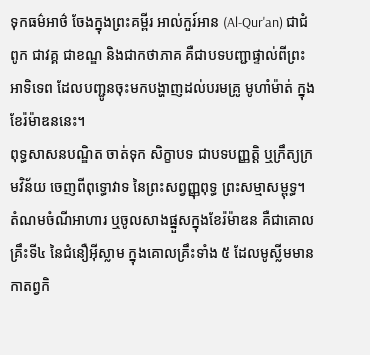ទុកធម៌អាថ៌ ចែងក្នុងព្រះគម្ពីរ អាល់កួរ៍អាន (Al-Qur'an) ជាជំពូក ជាវគ្គ ជាខណ្ឌ និងជាកថាភាគ គឺជាបទបញ្ជាផ្ទាល់ពីព្រះអាទិទេព ដែលបញ្ជូនចុះមកបង្ហាញដល់បរមគ្រូ មូហាំម៉ាត់ ក្នុងខែរ៉ម៉ាឌននេះ។
ពុទ្ធសាសនបណ្ឌិត ចាត់ទុក សិក្ខាបទ ជាបទបញ្ញត្តិ ឬក្រឹត្យក្រមវិន័យ ចេញពីពុទ្ធោវាទ នៃព្រះសព្វញ្ញុពុទ្ធ ព្រះសម្មាសម្ពុទ្ធ។
តំណមចំណីអាហារ ឬចូលសាងផ្នួសក្នុងខែរ៉ម៉ាឌន គឺជាគោលគ្រឹះទី៤ នៃជំនឿអ៊ីស្លាម ក្នុងគោលគ្រឹះទាំង ៥ ដែលមូស្លីមមានកាតព្វកិ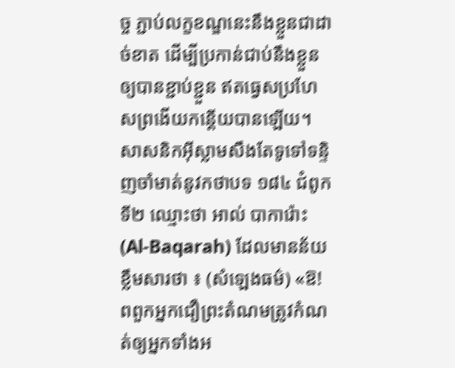ច្ច ភ្ជាប់លក្ខខណ្ឌនេះនឹងខ្លួនជាដាច់ខាត ដើម្បីប្រកាន់ជាប់នឹងខ្លួនឲ្យបានខ្ជាប់ខ្ជួន ឥតធ្វេសប្រហែសព្រងើយកន្តើយបានឡើយ។
សាសនិកអ៊ីស្លាមសឹងតែទូទៅទន្ទិញចាំមាត់នូវកថាបទ ១៨៤ ជំពូកទី២ ឈ្មោះថា អាល់ បាការ៉ោះ (Al-Baqarah) ដែលមានន័យខ្លឹមសារថា ៖ (សំឡេងធម៌) «ឱ! ពពួកអ្នកជឿព្រះតំណមត្រូវកំណត់ឲ្យអ្នកទាំងអ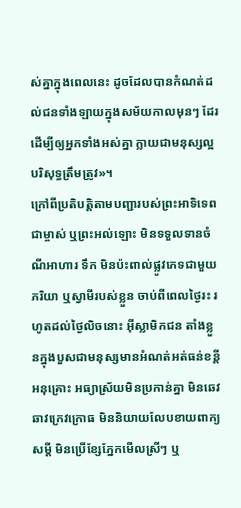ស់គ្នាក្នុងពេលនេះ ដូចដែលបានកំណត់ដល់ជនទាំងឡាយក្នុងសម័យកាលមុនៗ ដែរ ដើម្បីឲ្យអ្នកទាំងអស់គ្នា ក្លាយជាមនុស្សល្អបរិសុទ្ធត្រឹមត្រូវ»។
ក្រៅពីប្រតិបត្តិតាមបញ្ជារបស់ព្រះអាទិទេពជាម្ចាស់ ឬព្រះអល់ឡោះ មិនទទួលទានចំណីអាហារ ទឹក មិនប៉ះពាល់ផ្លូវភេទជាមួយភរិយា ឬស្វាមីរបស់ខ្លួន ចាប់ពីពេលថ្ងៃរះ រហូតដល់ថ្ងៃលិចនោះ អ៊ីស្លាមិកជន តាំងខ្លួនក្នុងបួសជាមនុស្សមានអំណត់អត់ធន់ខន្តីអនុគ្រោះ អធ្យាស្រ័យមិនប្រកាន់គ្នា មិនឆេវឆាវក្រេវក្រោធ មិននិយាយលែបខាយពាក្យសម្ដី មិនប្រើខ្សែភ្នែកមើលស្រីៗ ឬ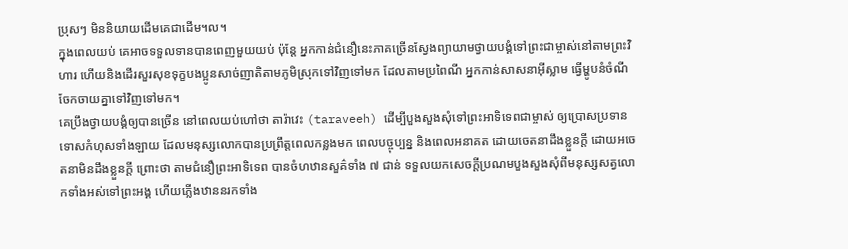ប្រុសៗ មិននិយាយដើមគេជាដើម។ល។
ក្នុងពេលយប់ គេអាចទទួលទានបានពេញមួយយប់ ប៉ុន្តែ អ្នកកាន់ជំនឿនេះភាគច្រើនស្វែងព្យាយាមថ្វាយបង្គំទៅព្រះជាម្ចាស់នៅតាមព្រះវិហារ ហើយនិងដើរសួរសុខទុក្ខបងប្អូនសាច់ញាតិតាមភូមិស្រុកទៅវិញទៅមក ដែលតាមប្រពៃណី អ្នកកាន់សាសនាអ៊ីស្លាម ធ្វើម្ហូបនំចំណី ចែកចាយគ្នាទៅវិញទៅមក។
គេប្រឹងថ្វាយបង្គំឲ្យបានច្រើន នៅពេលយប់ហៅថា តារ៉ាវេះ (taraveeh) ដើម្បីបួងសួងសុំទៅព្រះអាទិទេពជាម្ចាស់ ឲ្យប្រោសប្រទានទោសកំហុសទាំងឡាយ ដែលមនុស្សលោកបានប្រព្រឹត្តពេលកន្លងមក ពេលបច្ចុប្បន្ន និងពេលអនាគត ដោយចេតនាដឹងខ្លួនក្ដី ដោយអចេតនាមិនដឹងខ្លួនក្ដី ព្រោះថា តាមជំនឿព្រះអាទិទេព បានចំហឋានសួគ៌ទាំង ៧ ជាន់ ទទួលយកសេចក្ដីប្រណមបួងសួងសុំពីមនុស្សសត្វលោកទាំងអស់ទៅព្រះអង្គ ហើយភ្លើងឋាននរកទាំង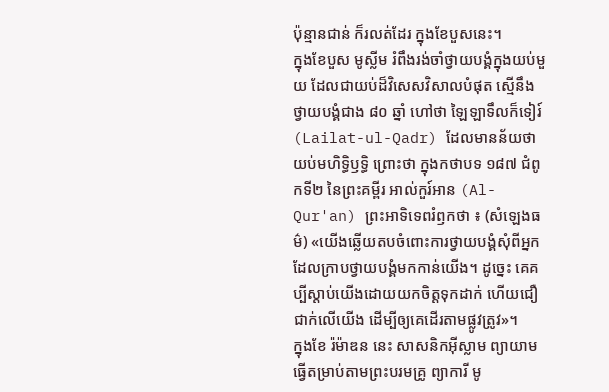ប៉ុន្មានជាន់ ក៏រលត់ដែរ ក្នុងខែបួសនេះ។
ក្នុងខែបួស មូស្លីម រំពឹងរង់ចាំថ្វាយបង្គំក្នុងយប់មួយ ដែលជាយប់ដ៏វិសេសវិសាលបំផុត ស្មើនឹងថ្វាយបង្គំជាង ៨០ ឆ្នាំ ហៅថា ឡៃឡាទឹលក៏ទៀរ៍ (Lailat-ul-Qadr) ដែលមានន័យថា យប់មហិទ្ធិឫទ្ធិ ព្រោះថា ក្នុងកថាបទ ១៨៧ ជំពូកទី២ នៃព្រះគម្ពីរ អាល់កួរ៍អាន (Al-Qur'an) ព្រះអាទិទេពរំឭកថា ៖ (សំឡេងធម៌) «យើងឆ្លើយតបចំពោះការថ្វាយបង្គំសុំពីអ្នក ដែលក្រាបថ្វាយបង្គំមកកាន់យើង។ ដូច្នេះ គេគប្បីស្ដាប់យើងដោយយកចិត្តទុកដាក់ ហើយជឿជាក់លើយើង ដើម្បីឲ្យគេដើរតាមផ្លូវត្រូវ»។
ក្នុងខែ រ៉ម៉ាឌន នេះ សាសនិកអ៊ីស្លាម ព្យាយាមធ្វើតម្រាប់តាមព្រះបរមគ្រូ ព្យាការី មូ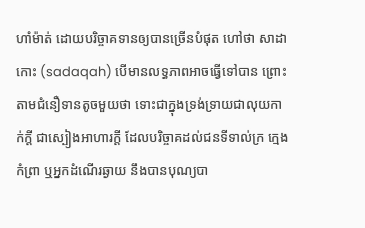ហាំម៉ាត់ ដោយបរិច្ចាគទានឲ្យបានច្រើនបំផុត ហៅថា សាដាកោះ (sadaqah) បើមានលទ្ធភាពអាចធ្វើទៅបាន ព្រោះតាមជំនឿទានតូចមួយថា ទោះជាក្នុងទ្រង់ទ្រាយជាលុយកាក់ក្ដី ជាស្បៀងអាហារក្ដី ដែលបរិច្ចាគដល់ជនទីទាល់ក្រ ក្មេងកំព្រា ឬអ្នកដំណើរឆ្ងាយ នឹងបានបុណ្យបា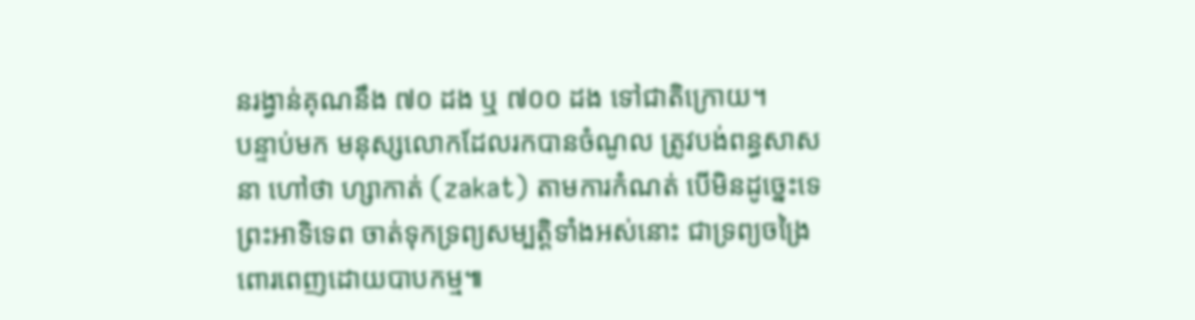នរង្វាន់គុណនឹង ៧០ ដង ឬ ៧០០ ដង ទៅជាតិក្រោយ។
បន្ទាប់មក មនុស្សលោកដែលរកបានចំណូល ត្រូវបង់ពន្ធសាសនា ហៅថា ហ្សាកាត់ (zakat) តាមការកំណត់ បើមិនដូច្នេះទេ ព្រះអាទិទេព ចាត់ទុកទ្រព្យសម្បត្តិទាំងអស់នោះ ជាទ្រព្យចង្រៃ ពោរពេញដោយបាបកម្ម៕